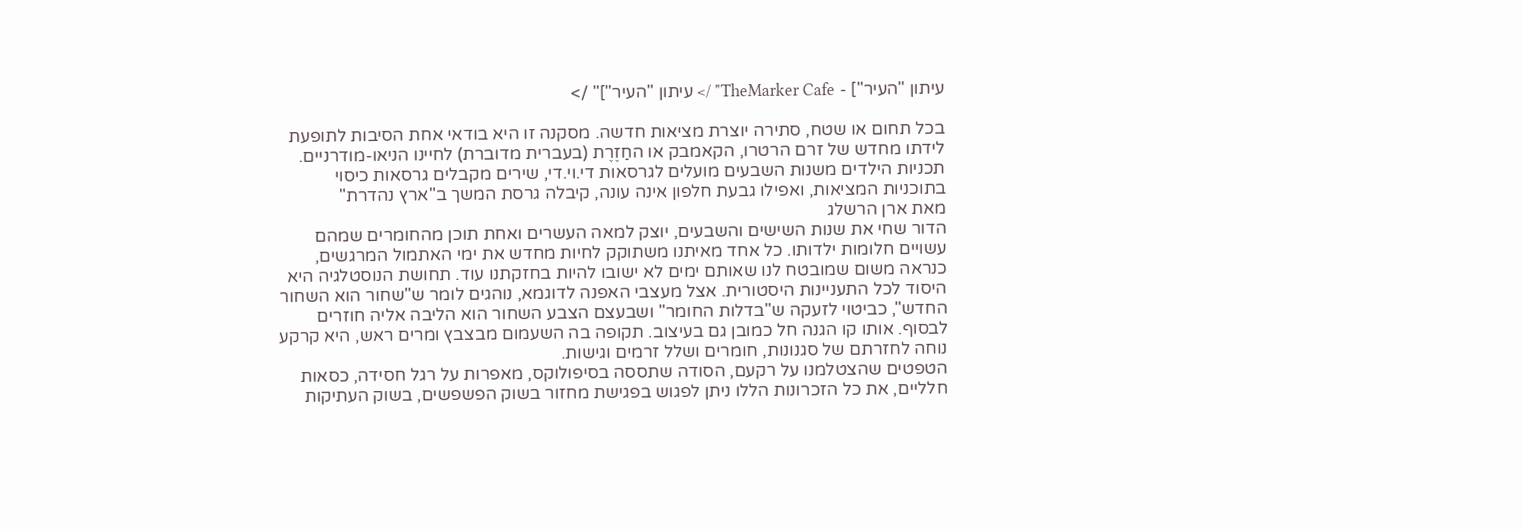עיתון "העיר"] - TheMarker Cafe" /> עיתון "העיר"]" />

בכל תחום או שטח, סתירה יוצרת מציאות חדשה. מסקנה זו היא בודאי אחת הסיבות לתופעת לידתו מחדש של זרם הרטרו, הקאמבק או החַזֶרֶת (בעברית מדוברת) לחיינו הניאו-מודרניים. תכניות הילדים משנות השבעים מועלים לגרסאות די.וי.די, שירים מקבלים גרסאות כיסוי בתוכניות המציאות, ואפילו גבעת חלפון אינה עונה, קיבלה גרסת המשך ב"ארץ נהדרת"
מאת ארן הרשלג
הדור שחי את שנות השישים והשבעים, יוצק למאה העשרים ואחת תוכן מהחומרים שמהם עשויים חלומות ילדותו. כל אחד מאיתנו משתוקק לחיות מחדש את ימי האתמול המרגשים, כנראה משום שמובטח לנו שאותם ימים לא ישובו להיות בחזקתנו עוד. תחושת הנוסטלגיה היא היסוד לכל התעניינות היסטורית. אצל מעצבי האפנה לדוגמא, נוהגים לומר ש"שחור הוא השחור החדש", כביטוי לזעקה ש"בדלות החומר" ושבעצם הצבע השחור הוא הליבה אליה חוזרים לבסוף. אותו קו הגנה חל כמובן גם בעיצוב. תקופה בה השעמום מבצבץ ומרים ראש, היא קרקע נוחה לחזרתם של סגנונות, חומרים ושלל זרמים וגישות.
הטפטים שהצטלמנו על רקעם, הסודה שתססה בסיפולוקס, מאפרות על רגל חסידה, כסאות חלליים, את כל הזכרונות הללו ניתן לפגוש בפגישת מחזור בשוק הפשפשים, בשוק העתיקות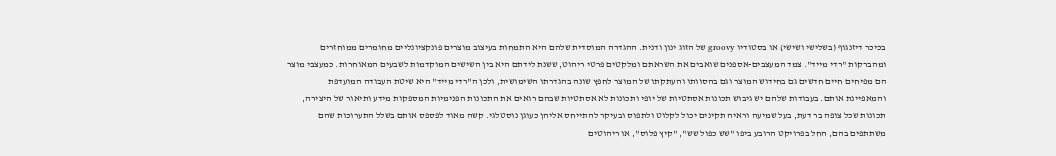בכיכר דיזנגוף (בשלישי ושישי) או בסטודיו groovy של הזוג ינון ודנית. ההגדרה המוסדית שלהם היא התמחות בעיצוב מוצרים פונקציונליים מחומרים ממוחזרים ומהברקות "רדי מייד". צמד המעצבים-אספנים שואבים את השראתם ומלקטים פרטי ריהוט, ששנת לידתם היא בין השישים המוקדמות לשבעים המאוחרות. כמעצבי מוצר הם מפיחים חיים חדשים גם בחידוש המוצר וגם בהסוותו והעתקתו של המוצר לחפץ שונה בהגדרתו השימושית, ולכן ה"רדי מייד" היא שיטת העבודה המועדפת והמאפיינת אותם. בעבודות שלהם יש גיבוש תכונות אסתטיות של יופי ותכונות לא אסתטיות שבהם רואים את התכונות הפנימיות המספקות מידע ותיאור של היצירה, תכונות שכל צופה בר דעת, בעל שמיעה וראיה תקינים יכול לקלוט ולתפוס ובעיקר להתייחס אליהן כעוגן נוסטלגי. קשה מאוד לפספס אותם בשלל התערוכות שהם משתתפים בהם, החל בפרויקט הרובע ביפו "שש כפול שש", "קיץ פלוס", או ריהוטים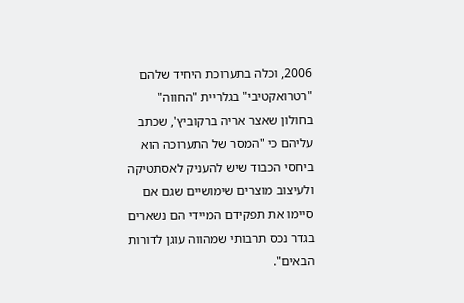2006, וכלה בתערוכת היחיד שלהם "רטרואקטיבי" בגלריית "החווה" בחולון שאצר אריה ברקוביץ', שכתב עליהם כי "המסר של התערוכה הוא ביחסי הכבוד שיש להעניק לאסתטיקה ולעיצוב מוצרים שימושיים שגם אם סיימו את תפקידם המיידי הם נשארים בגדר נכס תרבותי שמהווה עוגן לדורות הבאים".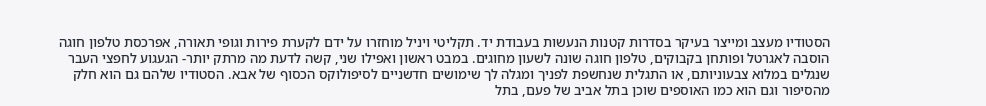הסטודיו מעצב ומייצר בעיקר בסדרות קטנות הנעשות בעבודת יד. תקליטי ויניל מוחזרו על ידם לקערת פירות וגופי תאורה, אפרכסת טלפון חוגה הוסבה לאגרטל ופותחן בקבוקים, טלפון חוגה שונה לשעון מחוגים. במבט ראשון ואפילו שני, קשה לדעת מה מרתק יותר- הגעגוע לחפצי העבר שנגלים במלוא צבעוניותם, או התגלית שנחשפת לפניך ומגלה לך שימושים חדשניים לסיפולוקס הכסוף של אבא. הסטודיו שלהם גם הוא חלק מהסיפור וגם הוא כמו האוספים שוכן בתל אביב של פעם, בתל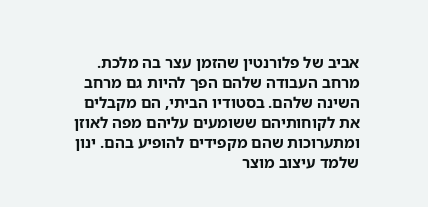אביב של פלורנטין שהזמן עצר בה מלכת. מרחב העבודה שלהם הפך להיות גם מרחב השינה שלהם. בסטודיו הביתי, הם מקבלים את לקוחותיהם ששומעים עליהם מפה לאוזן ומתערוכות שהם מקפידים להופיע בהם. ינון שלמד עיצוב מוצר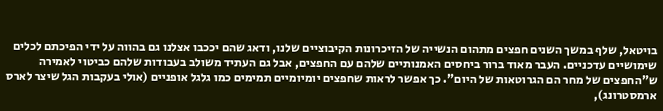בויטאל, שלף במשך השנים חפצים מתהום הנשייה של הזיכרונות הקיבוציים שלנו, ודאג שהם יככבו אצלנו גם בהווה על ידי הפיכתם לכלים שימושיים עדכניים. העבר מאוד ברור ביחסים האמנותיים שלהם עם החפצים, אבל גם העתיד משולב בעבודות שלהם כביטוי לאמירה ש"החפצים של מחר הם הגרוטאות של היום". כך אפשר לראות שחפצים יומיומיים תמימים כמו גלגל אופניים (אולי בעקבות הגל שיצר לארס ארמסטרונג),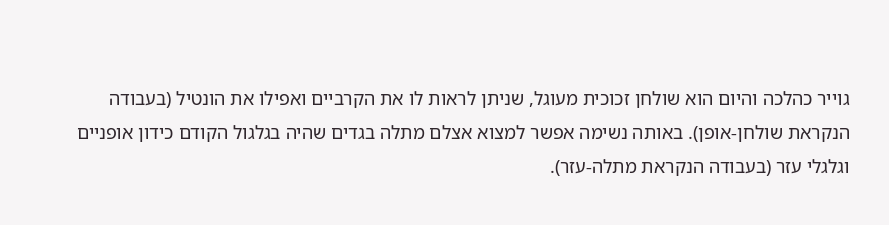גוייר כהלכה והיום הוא שולחן זכוכית מעוגל, שניתן לראות לו את הקרביים ואפילו את הונטיל (בעבודה הנקראת שולחן-אופן). באותה נשימה אפשר למצוא אצלם מתלה בגדים שהיה בגלגול הקודם כידון אופניים וגלגלי עזר (בעבודה הנקראת מתלה-עזר).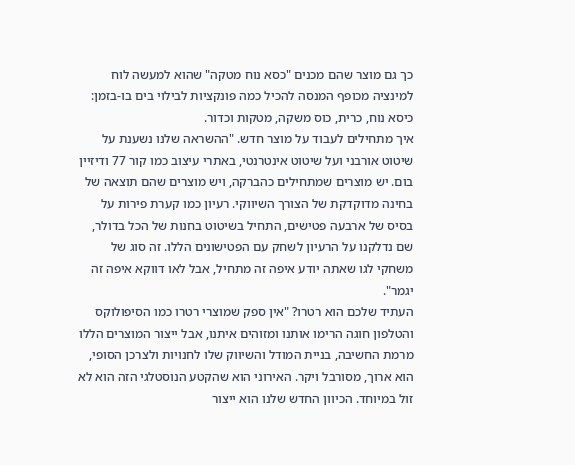כך גם מוצר שהם מכנים "כסא נוח מטקה" שהוא למעשה לוח למינציה מכופף המנסה להכיל כמה פונקציות לבילוי בים בו-בזמן: כיסא נוח, כרית, כוס משקה, מטקות וכדור.
איך מתחילים לעבוד על מוצר חדש. "ההשראה שלנו נשענת על שיטוט אורבני ועל שיטוט אינטרנטי, באתרי עיצוב כמו קור 77 ודיזיין בום. יש מוצרים שמתחילים כהברקה, ויש מוצרים שהם תוצאה של בחינה מדוקדקת של הצורך השיווקי. רעיון כמו קערת פירות על בסיס של ארבעה פטישים, התחיל בשיטוט בחנות של הכל בדולר, שם נדלקנו על הרעיון לשחק עם הפטישונים הללו. זה סוג של משחקי לגו שאתה יודע איפה זה מתחיל, אבל לאו דווקא איפה זה יגמר".
העתיד שלכם הוא רטרו? "אין ספק שמוצרי רטרו כמו הסיפולוקס והטלפון חוגה הרימו אותנו ומזוהים איתנו, אבל ייצור המוצרים הללו מרמת החשיבה, בניית המודל והשיווק שלו לחנויות ולצרכן הסופי, הוא ארוך, מסורבל ויקר. האירוני הוא שהקטע הנוסטלגי הזה הוא לא זול במיוחד. הכיוון החדש שלנו הוא ייצור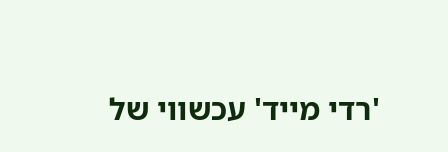'רדי מייד' עכשווי של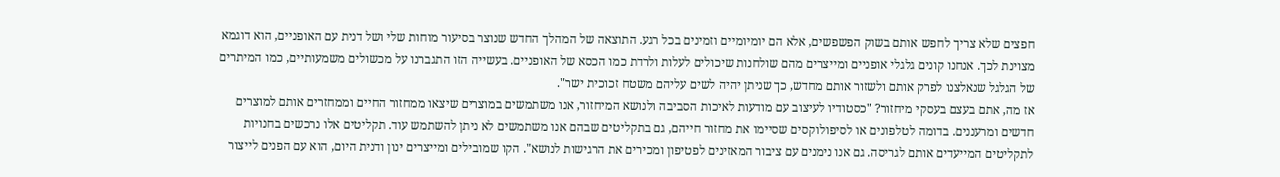חפצים שלא צריך לחפש אותם בשוק הפשפשים, אלא הם יומיומיים וזמינים בכל רגע. התוצאה של המהלך החדש שנוצר בסיעור מוחות שלי ושל דנית עם האופניים, הוא דוגמא מצוינת לכך. אנחנו קונים גלגלי אופניים ומייצרים מהם שולחנות שיכולים לעלות ולרדת כמו הכסא של האופניים. בעשייה הזו התגברנו על מכשולים משמעותיים, כמו המיתרים של הגלגל שנאלצנו לפרק אותם ולשזור אותם מחדש, כך שניתן יהיה לשים עליהם משטח זכוכית ישר".
אז מה, אתם בעצם בעסקי מיחזור? "כסטודיו לעיצוב עם מודעות לאיכות הסביבה ולנושא המיחזור, אנו משתמשים במוצרים שיצאו ממחזור החיים וממחזרים אותם למוצרים חדשים ומרעננים. בדומה לטלפונים או לסיפולוקסים שסיימו את מחזור חייהם, גם בתקליטים שבהם אנו משתמשים לא ניתן להשתמש עוד. תקליטים אלו נרכשים בחנויות לתקליטים המייעדים אותם לגריסה. גם אנו נימנים עם ציבור המאזינים לפטיפון ומכירים את הרגישות לנושא". הקו שמובילים ומייצרים ינון ודנית היום, הוא עם הפנים לייצור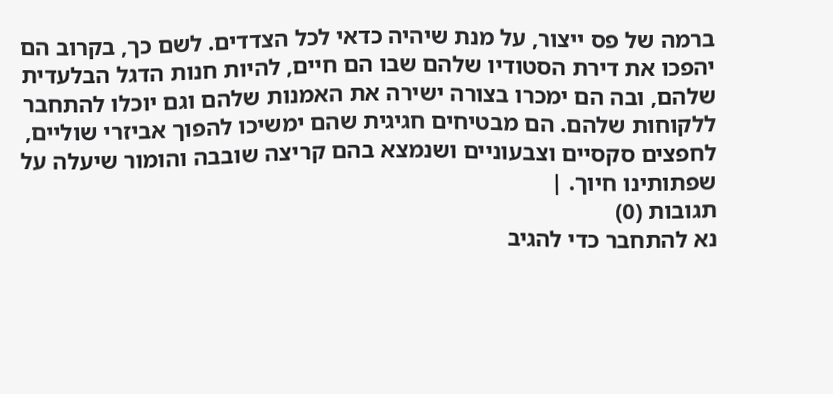ברמה של פס ייצור, על מנת שיהיה כדאי לכל הצדדים. לשם כך, בקרוב הם יהפכו את דירת הסטודיו שלהם שבו הם חיים, להיות חנות הדגל הבלעדית שלהם, ובה הם ימכרו בצורה ישירה את האמנות שלהם וגם יוכלו להתחבר ללקוחות שלהם. הם מבטיחים חגיגית שהם ימשיכו להפוך אביזרי שוליים, לחפצים סקסיים וצבעוניים ושנמצא בהם קריצה שובבה והומור שיעלה על שפתותינו חיוך. |
תגובות (0)
נא להתחבר כדי להגיב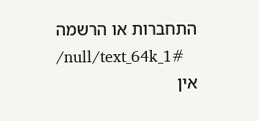התחברות או הרשמה
/null/text_64k_1#
אין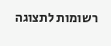רשומות לתצוגה